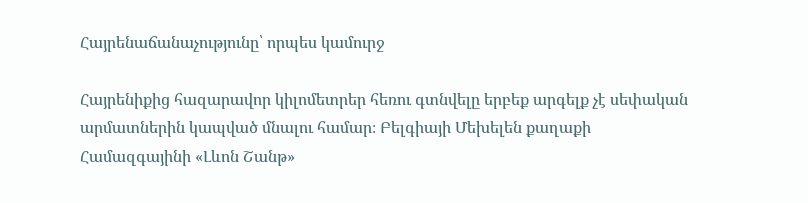Հայրենաճանաչությունը՝ որպես կամուրջ

Հայրենիքից հազարավոր կիլոմետրեր հեռու գտնվելը երբեք արգելք չէ սեփական արմատներին կապված մնալու համար։ Բելգիայի Մեխելեն քաղաքի Համազգայինի «Լևոն Շանթ»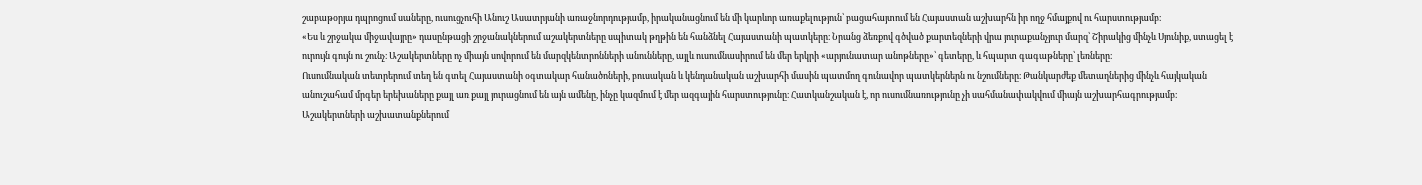շաբաթօրյա դպրոցում սաները, ուսուցչուհի Անուշ Ասատրյանի առաջնորդությամբ, իրականացնում են մի կարևոր առաքելություն՝ բացահայտում են Հայաստան աշխարհն իր ողջ հմայքով ու հարստությամբ։
«Ես և շրջակա միջավայրը» դասընթացի շրջանակներում աշակերտները սպիտակ թղթին են հանձնել Հայաստանի պատկերը։ Նրանց ձեռքով գծված քարտեզների վրա յուրաքանչյուր մարզ՝ Շիրակից մինչև Սյունիք, ստացել է ուրույն գույն ու շունչ։ Աշակերտները ոչ միայն սովորում են մարզկենտրոնների անունները, այլև ուսումնասիրում են մեր երկրի «արյունատար անոթները»՝ գետերը, և հպարտ գագաթները՝ լեռները։
Ուսումնական տետրերում տեղ են գտել Հայաստանի օգտակար հանածոների, բուսական և կենդանական աշխարհի մասին պատմող գունավոր պատկերներն ու նշումները։ Թանկարժեք մետաղներից մինչև հայկական անուշահամ մրգեր երեխաները քայլ առ քայլ յուրացնում են այն ամենը, ինչը կազմում է մեր ազգային հարստությունը։ Հատկանշական է, որ ուսումնառությունը չի սահմանափակվում միայն աշխարհագրությամբ։
Աշակերտների աշխատանքներում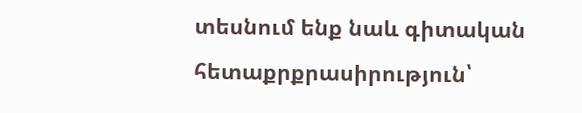տեսնում ենք նաև գիտական հետաքրքրասիրություն՝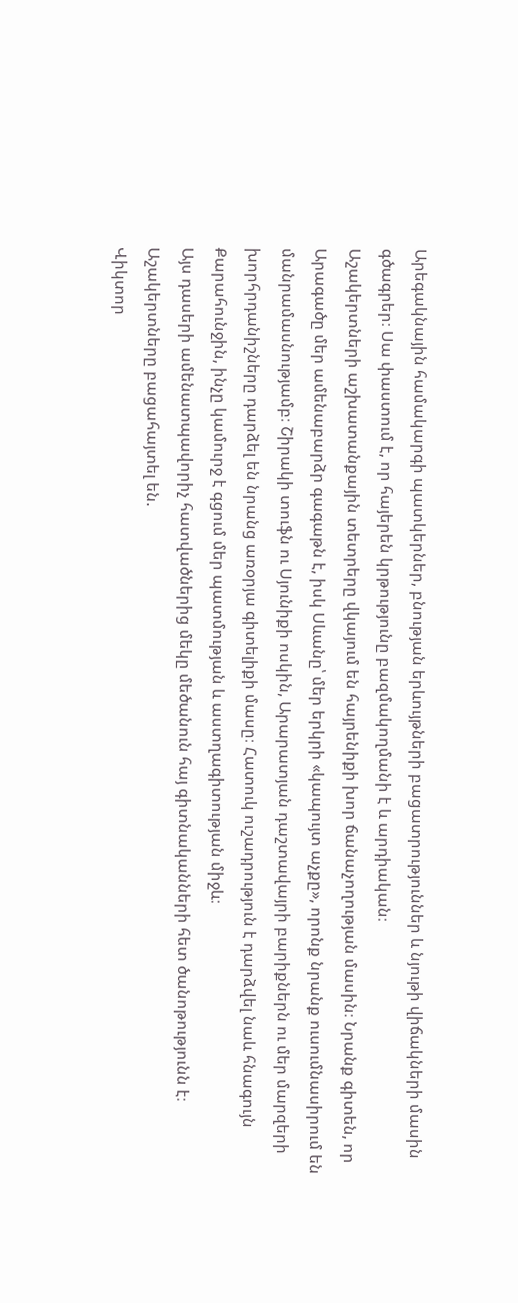Արեգակնային համակարգի պատկերներ, բնության երևույթների բացատրություններ և նյութի վիճակների մասին գծագրեր։ Սա փաստում է, որ հայերեն կրթությունը բազմակողմանի է և արդիական։
Աշակերտների աշխատանքային տետրերը վկայում են հայրենիքի խոր ճանաչողության մասին։ Նրանք գիտեն, որ Արագածը մեր ամենաբարձր գագաթն է, իսկ Սևանը՝ մեր երկրի «կապույտ աչքը», որոնք նրանք ուսումնասիրում են մանրամասնությամբ։ Շիրակի տուֆն ու Սյունիքի ոսկին, Արարատյան դաշտավայրի բարիքներն ու մեր մարզերի խորհրդանիշները դարձել են նրանց առօրյա գիտելիքի մասը։ Հատուկ ուշադրություն է դարձվել նաև հնագույն Քարահունջին, ինչը կամուրջ է գցում մեր պատմության և աստղագիտության միջև։
Այս դասերի ամենատպավորիչ հատվածներից մեկը մեծանուն հայ գիտնականների հետ ծանոթությունն է։ Աշակերտները բացահայտել են.
Վիկտոր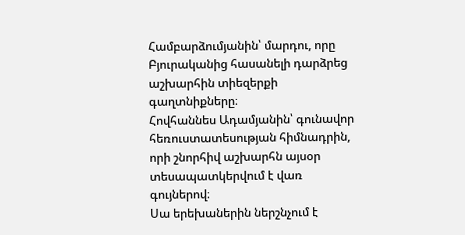Համբարձումյանին՝ մարդու, որը Բյուրականից հասանելի դարձրեց աշխարհին տիեզերքի գաղտնիքները։
Հովհաննես Ադամյանին՝ գունավոր հեռուստատեսության հիմնադրին, որի շնորհիվ աշխարհն այսօր տեսապատկերվում է վառ գույներով։
Սա երեխաներին ներշնչում է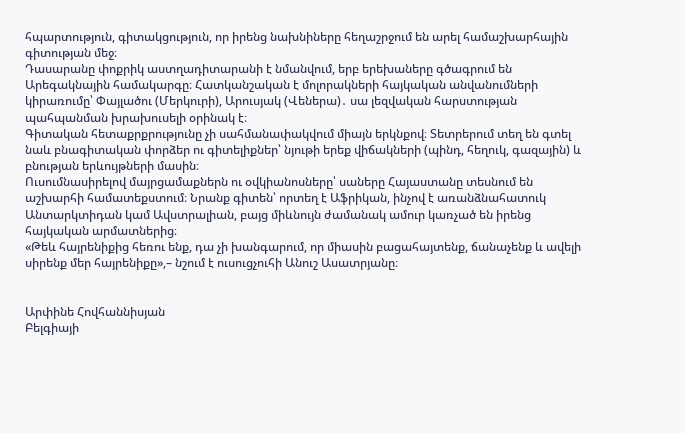հպարտություն, գիտակցություն, որ իրենց նախնիները հեղաշրջում են արել համաշխարհային գիտության մեջ։
Դասարանը փոքրիկ աստղադիտարանի է նմանվում, երբ երեխաները գծագրում են Արեգակնային համակարգը։ Հատկանշական է մոլորակների հայկական անվանումների կիրառումը՝ Փայլածու (Մերկուրի), Արուսյակ (Վեներա)․ սա լեզվական հարստության պահպանման խրախուսելի օրինակ է։
Գիտական հետաքրքրությունը չի սահմանափակվում միայն երկնքով։ Տետրերում տեղ են գտել նաև բնագիտական փորձեր ու գիտելիքներ՝ նյութի երեք վիճակների (պինդ, հեղուկ, գազային) և բնության երևույթների մասին։
Ուսումնասիրելով մայրցամաքներն ու օվկիանոսները՝ սաները Հայաստանը տեսնում են աշխարհի համատեքստում։ Նրանք գիտեն՝ որտեղ է Աֆրիկան, ինչով է առանձնահատուկ Անտարկտիդան կամ Ավստրալիան, բայց միևնույն ժամանակ ամուր կառչած են իրենց հայկական արմատներից։
«Թեև հայրենիքից հեռու ենք, դա չի խանգարում, որ միասին բացահայտենք, ճանաչենք և ավելի սիրենք մեր հայրենիքը»,– նշում է ուսուցչուհի Անուշ Ասատրյանը։


Արփինե Հովհաննիսյան
Բելգիայի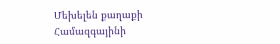Մեխելեն քաղաքի
Համազգայինի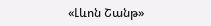«Լևոն Շանթ»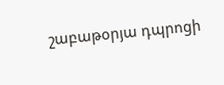շաբաթօրյա դպրոցի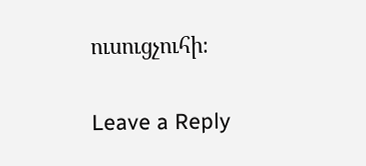ուսուցչուհի։

Leave a Reply